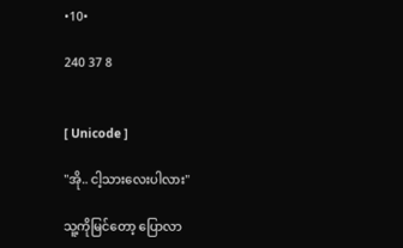•10•

240 37 8


[ Unicode ]

"အို.. ငါ့သားလေးပါလား"

သူ့ကိုမြင်တော့ ပြောလာ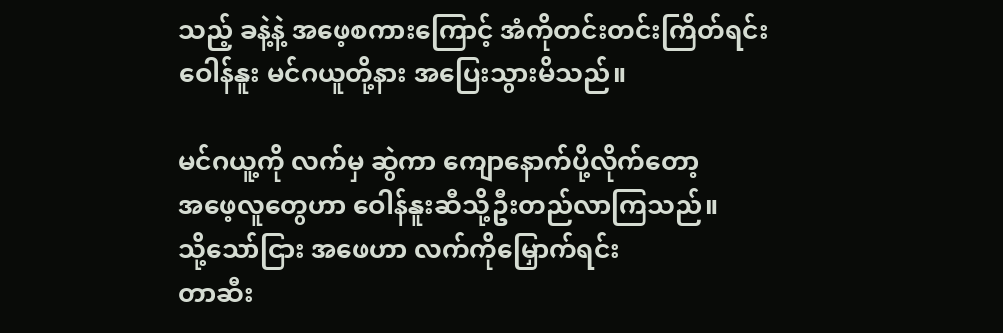သည့် ခနဲ့နဲ့ အဖေ့စကားကြောင့် အံကိုတင်းတင်းကြိတ်ရင်း
ဝေါန်နူး မင်ဂယူတို့နား အပြေးသွားမိသည်။

မင်ဂယူ့ကို လက်မှ ဆွဲကာ ကျောနောက်ပို့လိုက်တော့
အဖေ့လူတွေဟာ ဝေါန်နူးဆီသို့ဦးတည်လာကြသည်။
သို့သော်ငြား အဖေဟာ လက်ကိုမြှောက်ရင်း
တာဆီး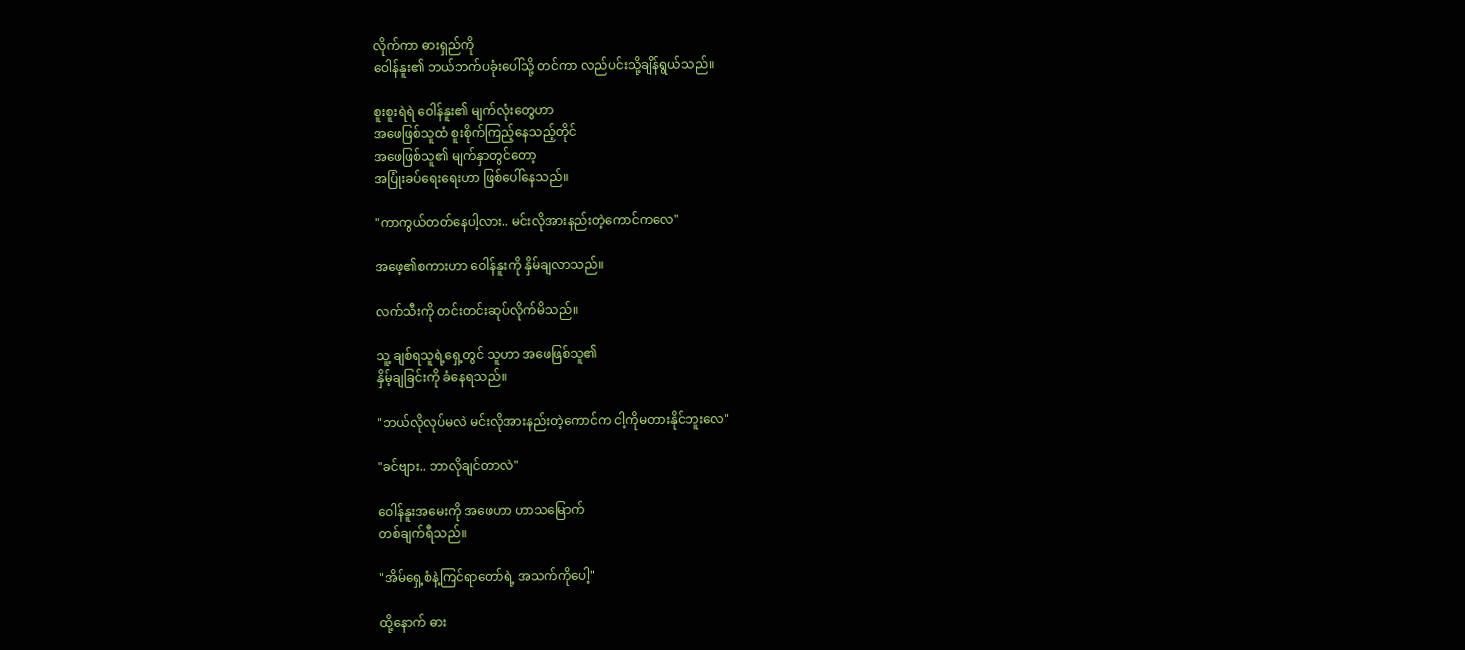လိုက်ကာ ဓားရှည်ကို
ဝေါန်နူး၏ ဘယ်ဘက်ပခုံးပေါ်သို့ တင်ကာ လည်ပင်းသို့ချိန်ရွယ်သည်။

စူးစူးရဲရဲ ဝေါန်နူး၏ မျက်လုံးတွေဟာ
အဖေဖြစ်သူထံ စူးစိုက်ကြည့်နေသည့်တိုင်
အဖေဖြစ်သူ၏ မျက်နှာတွင်တော့
အပြုံးခပ်ရေးရေးဟာ ဖြစ်ပေါ်နေသည်။

"ကာကွယ်တတ်နေပါ့လား.. မင်းလိုအားနည်းတဲ့ကောင်ကလေ"

အဖေ့၏စကားဟာ ဝေါန်နူးကို နှိမ်ချလာသည်။

လက်သီးကို တင်းတင်းဆုပ်လိုက်မိသည်။

သူ့ ချစ်ရသူရဲ့ရှေ့တွင် သူဟာ အဖေဖြစ်သူ၏
နှိမ့်ချခြင်းကို ခံနေရသည်။

"ဘယ်လိုလုပ်မလဲ မင်းလိုအားနည်းတဲ့ကောင်က ငါ့ကိုမတားနိုင်ဘူးလေ"

"ခင်ဗျား.. ဘာလိုချင်တာလဲ"

ဝေါန်နူးအမေးကို အဖေဟာ ဟာသမြောက်
တစ်ချက်ရီသည်။

"အိမ်ရှေ့စံနဲ့ကြင်ရာတော်ရဲ့ အသက်ကိုပေါ့"

ထို့နောက် ဓား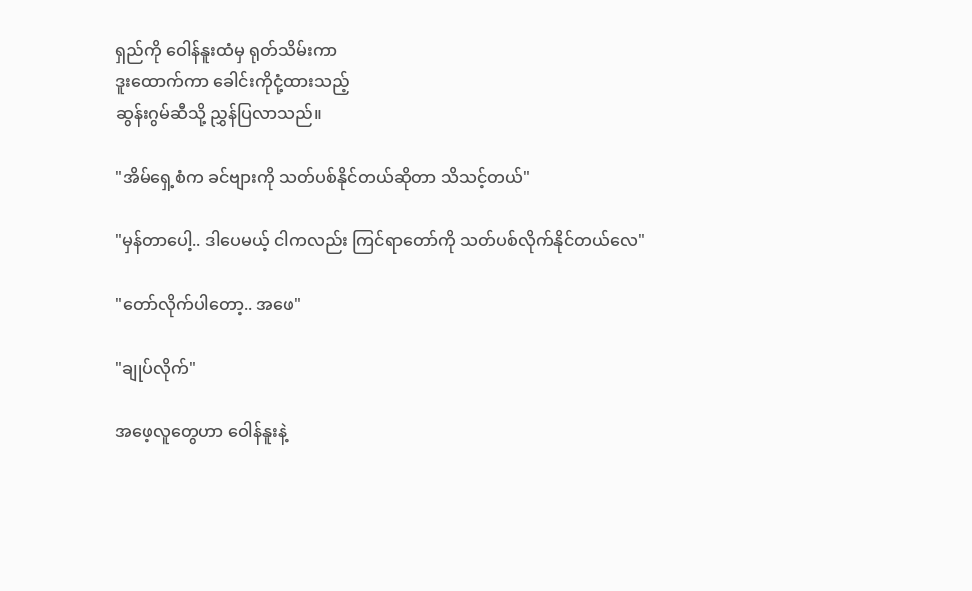ရှည်ကို ဝေါန်နူးထံမှ ရုတ်သိမ်းကာ
ဒူးထောက်ကာ ခေါင်းကိုငုံ့ထားသည့်
ဆွန်းဂွမ်ဆီသို့ ညွှန်ပြလာသည်။

"အိမ်ရှေ့စံက ခင်ဗျားကို သတ်ပစ်နိုင်တယ်ဆိုတာ သိသင့်တယ်"

"မှန်တာပေါ့.. ဒါပေမယ့် ငါကလည်း ကြင်ရာတော်ကို သတ်ပစ်လိုက်နိုင်တယ်လေ"

"တော်လိုက်ပါတော့.. အဖေ"

"ချုပ်လိုက်"

အဖေ့လူတွေဟာ ဝေါန်နူးနဲ့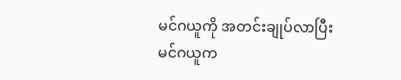မင်ဂယူကို အတင်းချုပ်လာပြီး
မင်ဂယူက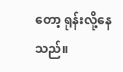တော့ ရုန်းလို့နေသည်။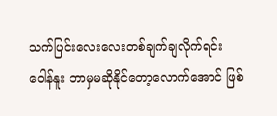သက်ပြင်းလေးလေးတစ်ချက်ချလိုက်ရင်း
ဝေါန်နူး ဘာမှမဆိုနိုင်တော့လောက်အောင် ဖြစ်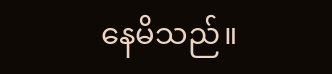နေမိသည်။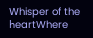𝖶hisper of the 𝗁eartWhere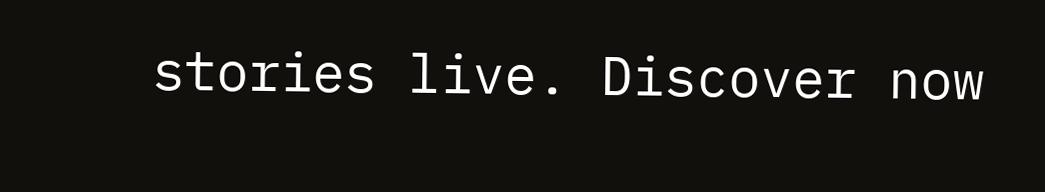stories live. Discover now